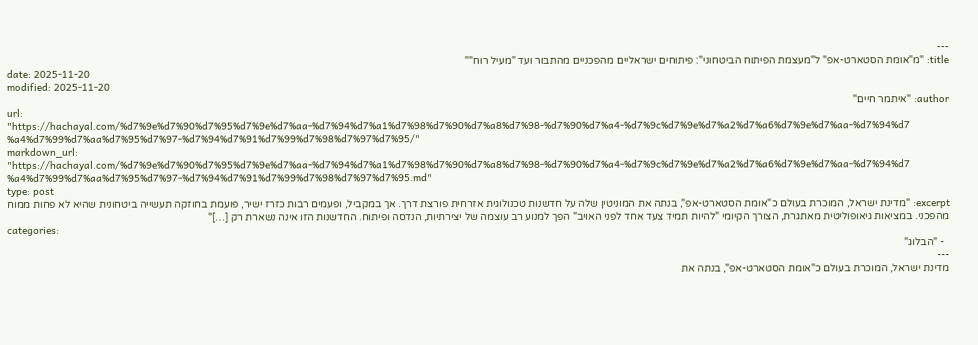---
title: "מ"אומת הסטארט-אפ" ל"מעצמת הפיתוח הביטחוני": פיתוחים ישראליים מהפכניים מהתבור ועד "מעיל רוח""
date: 2025-11-20
modified: 2025-11-20
author: "איתמר חיים"
url: "https://hachayal.com/%d7%9e%d7%90%d7%95%d7%9e%d7%aa-%d7%94%d7%a1%d7%98%d7%90%d7%a8%d7%98-%d7%90%d7%a4-%d7%9c%d7%9e%d7%a2%d7%a6%d7%9e%d7%aa-%d7%94%d7%a4%d7%99%d7%aa%d7%95%d7%97-%d7%94%d7%91%d7%99%d7%98%d7%97%d7%95/"
markdown_url: "https://hachayal.com/%d7%9e%d7%90%d7%95%d7%9e%d7%aa-%d7%94%d7%a1%d7%98%d7%90%d7%a8%d7%98-%d7%90%d7%a4-%d7%9c%d7%9e%d7%a2%d7%a6%d7%9e%d7%aa-%d7%94%d7%a4%d7%99%d7%aa%d7%95%d7%97-%d7%94%d7%91%d7%99%d7%98%d7%97%d7%95.md"
type: post
excerpt: "מדינת ישראל, המוכרת בעולם כ"אומת הסטארט-אפ", בנתה את המוניטין שלה על חדשנות טכנולוגית אזרחית פורצת דרך. אך במקביל, ופעמים רבות כזרז ישיר, פועמת בחוזקה תעשייה ביטחונית שהיא לא פחות ממוח מהפכני. במציאות גיאופוליטית מאתגרת, הצורך הקיומי "להיות תמיד צעד אחד לפני האויב" הפך למנוע רב עוצמה של יצירתיות, הנדסה ופיתוח. החדשנות הזו אינה נשארת רק […]"
categories:
  - "הבלוג"
---
מדינת ישראל, המוכרת בעולם כ"אומת הסטארט-אפ", בנתה את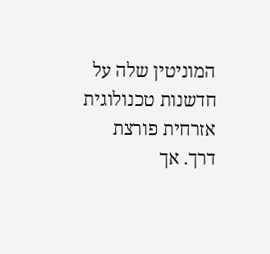המוניטין שלה על חדשנות טכנולוגית אזרחית פורצת דרך. אך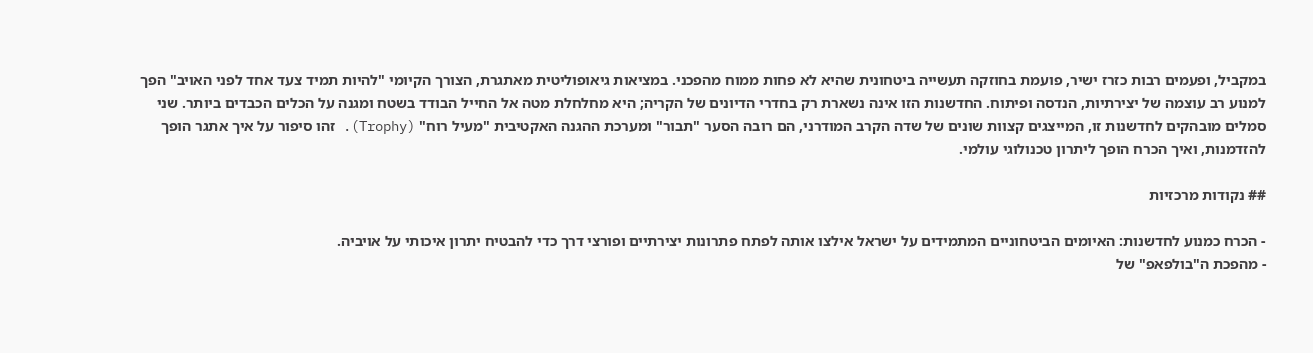במקביל, ופעמים רבות כזרז ישיר, פועמת בחוזקה תעשייה ביטחונית שהיא לא פחות ממוח מהפכני. במציאות גיאופוליטית מאתגרת, הצורך הקיומי "להיות תמיד צעד אחד לפני האויב" הפך למנוע רב עוצמה של יצירתיות, הנדסה ופיתוח. החדשנות הזו אינה נשארת רק בחדרי הדיונים של הקריה; היא מחלחלת מטה אל החייל הבודד בשטח ומגנה על הכלים הכבדים ביותר. שני סמלים מובהקים לחדשנות זו, המייצגים קצוות שונים של שדה הקרב המודרני, הם רובה הסער "תבור" ומערכת ההגנה האקטיבית "מעיל רוח" (Trophy). זהו סיפור על איך אתגר הופך להזדמנות, ואיך הכרח הופך ליתרון טכנולוגי עולמי.

## נקודות מרכזיות

- הכרח כמנוע לחדשנות: האיומים הביטחוניים המתמידים על ישראל אילצו אותה לפתח פתרונות יצירתיים ופורצי דרך כדי להבטיח יתרון איכותי על אויביה.
- מהפכת ה"בולפאפ" של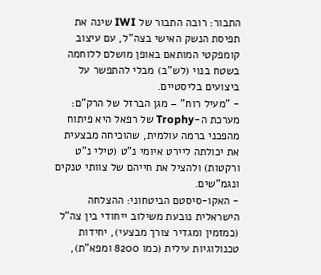התבור: רובה התבור של IWI שינה את תפיסת הנשק האישי בצה"ל, עם עיצוב קומפקטי המותאם באופן מושלם ללוחמה בשטח בנוי (לש"ב) מבלי להתפשר על ביצועים בליסטיים.
- "מעיל רוח" – מגן הברזל של הרק"ם: מערכת ה-Trophy של רפאל היא פיתוח מהפכני ברמה עולמית, שהוכיחה מבצעית את יכולתה ליירט איומי נ"ט (טילי נ"ט ורקטות) ולהציל את חייהם של צוותי טנקים ונגמ"שים.
- האקו-סיסטם הביטחוני: ההצלחה הישראלית נובעת משילוב ייחודי בין צה"ל (כמזמין ומגדיר צורך מבצעי), יחידות טכנולוגיות עילית (כמו 8200 ומפא"ת),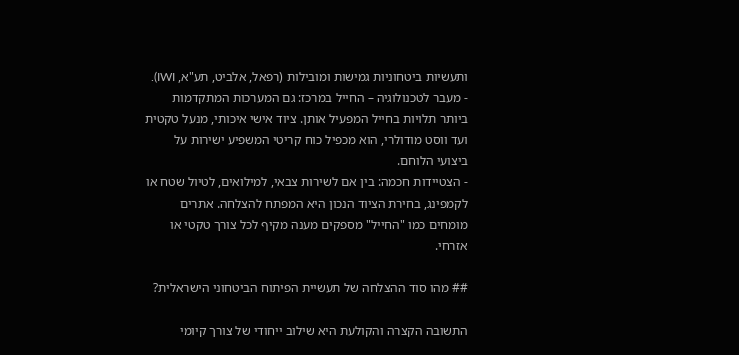ותעשיות ביטחוניות גמישות ומובילות (רפאל, אלביט, תע"א, IWI).
- מעבר לטכנולוגיה – החייל במרכז: גם המערכות המתקדמות ביותר תלויות בחייל המפעיל אותן. ציוד אישי איכותי, מנעל טקטית ועד ווסט מודולרי, הוא מכפיל כוח קריטי המשפיע ישירות על ביצועי הלוחם.
- הצטיידות חכמה: בין אם לשירות צבאי, למילואים, לטיול שטח או לקמפינג, בחירת הציוד הנכון היא המפתח להצלחה. אתרים מומחים כמו "החייל" מספקים מענה מקיף לכל צורך טקטי או אזרחי.

## מהו סוד ההצלחה של תעשיית הפיתוח הביטחוני הישראלית?

התשובה הקצרה והקולעת היא שילוב ייחודי של צורך קיומי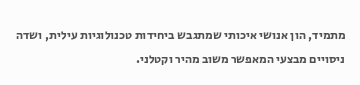מתמיד, הון אנושי איכותי שמתגבש ביחידות טכנולוגיות עילית, ושדה ניסויים מבצעי המאפשר משוב מהיר וקטלני.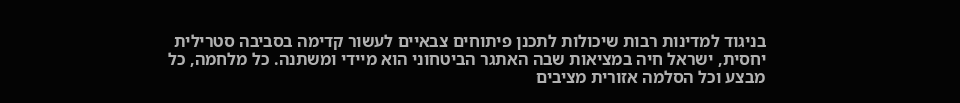בניגוד למדינות רבות שיכולות לתכנן פיתוחים צבאיים לעשור קדימה בסביבה סטרילית יחסית, ישראל חיה במציאות שבה האתגר הביטחוני הוא מיידי ומשתנה. כל מלחמה, כל מבצע וכל הסלמה אזורית מציבים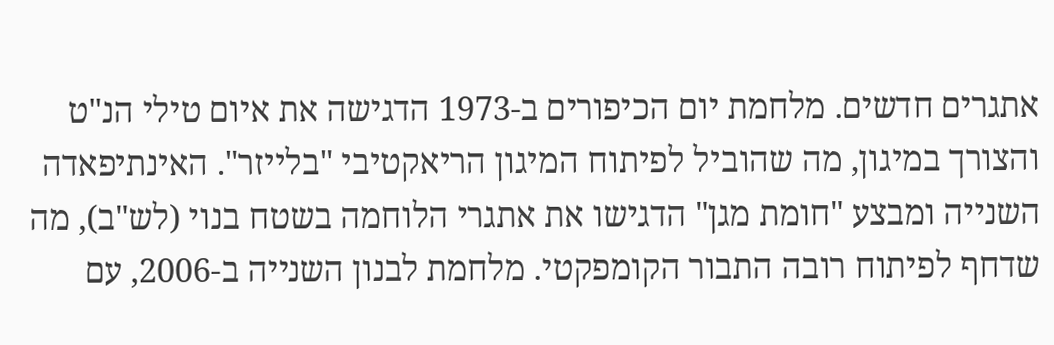אתגרים חדשים. מלחמת יום הכיפורים ב-1973 הדגישה את איום טילי הנ"ט והצורך במיגון, מה שהוביל לפיתוח המיגון הריאקטיבי "בלייזר". האינתיפאדה השנייה ומבצע "חומת מגן" הדגישו את אתגרי הלוחמה בשטח בנוי (לש"ב), מה שדחף לפיתוח רובה התבור הקומפקטי. מלחמת לבנון השנייה ב-2006, עם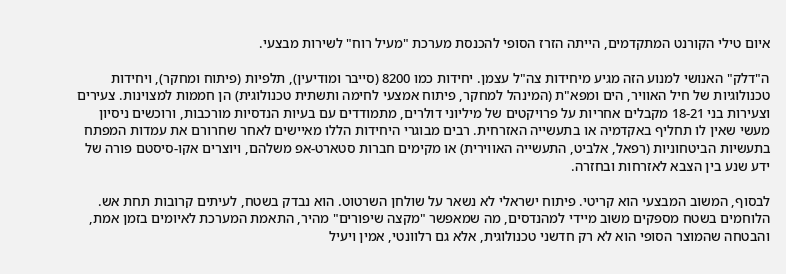איום טילי הקורנט המתקדמים, הייתה הזרז הסופי להכנסת מערכת "מעיל רוח" לשירות מבצעי.

ה"דלק" האנושי למנוע הזה מגיע מיחידות צה"ל עצמן. יחידות כמו 8200 (סייבר ומודיעין), תלפיות (פיתוח ומחקר), ויחידות טכנולוגיות של חיל האוויר, הים ומפא"ת (המינהל למחקר, פיתוח אמצעי לחימה ותשתית טכנולוגית) הן חממות למצוינות. צעירים וצעירות בני 18-21 מקבלים אחריות על פרויקטים של מיליוני דולרים, מתמודדים עם בעיות הנדסיות מורכבות, ורוכשים ניסיון מעשי שאין לו תחליף באקדמיה או בתעשייה האזרחית. רבים מבוגרי היחידות הללו מאיישים לאחר שחרורם את עמדות המפתח בתעשיות הביטחוניות (רפאל, אלביט, התעשייה האווירית) או מקימים חברות סטארט-אפ משלהם, ויוצרים אקו-סיסטם פורה של ידע שנע בין הצבא לאזרחות ובחזרה.

לבסוף, המשוב המבצעי הוא קריטי. פיתוח ישראלי לא נשאר על שולחן השרטוט. הוא נבדק בשטח, לעיתים קרובות תחת אש. הלוחמים בשטח מספקים משוב מיידי למהנדסים, מה שמאפשר "מקצה שיפורים" מהיר, התאמת המערכת לאיומים בזמן אמת, והבטחה שהמוצר הסופי הוא לא רק חדשני טכנולוגית, אלא גם רלוונטי, אמין ויעיל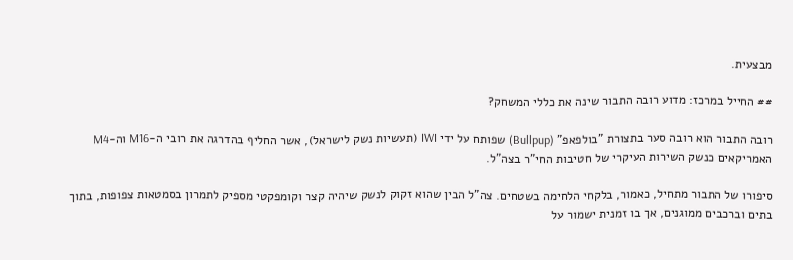מבצעית.

## החייל במרכז: מדוע רובה התבור שינה את כללי המשחק?

רובה התבור הוא רובה סער בתצורת "בולפאפ" (Bullpup) שפותח על ידי IWI (תעשיות נשק לישראל), אשר החליף בהדרגה את רובי ה-M16 וה-M4 האמריקאים כנשק השירות העיקרי של חטיבות החי"ר בצה"ל.

סיפורו של התבור מתחיל, כאמור, בלקחי הלחימה בשטחים. צה"ל הבין שהוא זקוק לנשק שיהיה קצר וקומפקטי מספיק לתמרון בסמטאות צפופות, בתוך בתים וברכבים ממוגנים, אך בו זמנית ישמור על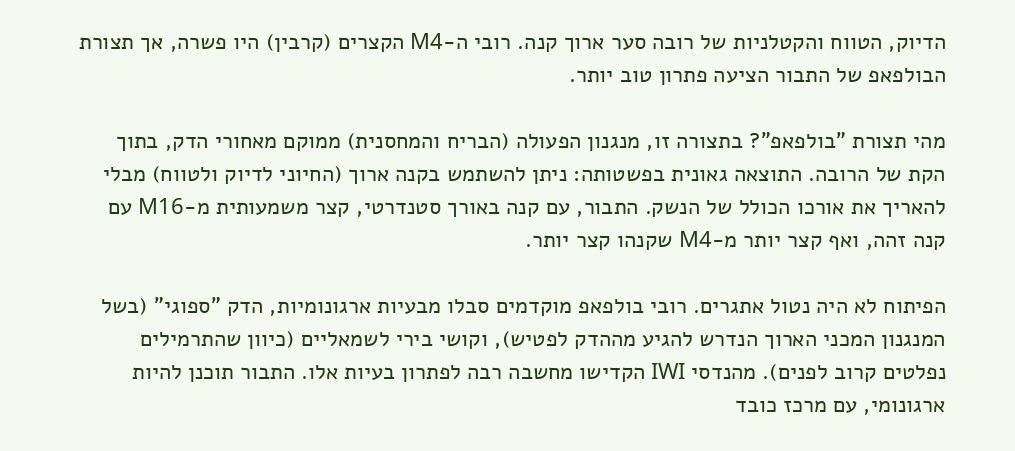הדיוק, הטווח והקטלניות של רובה סער ארוך קנה. רובי ה-M4 הקצרים (קרבין) היו פשרה, אך תצורת הבולפאפ של התבור הציעה פתרון טוב יותר.

מהי תצורת "בולפאפ"? בתצורה זו, מנגנון הפעולה (הבריח והמחסנית) ממוקם מאחורי הדק, בתוך הקת של הרובה. התוצאה גאונית בפשטותה: ניתן להשתמש בקנה ארוך (החיוני לדיוק ולטווח) מבלי להאריך את אורכו הכולל של הנשק. התבור, עם קנה באורך סטנדרטי, קצר משמעותית מ-M16 עם קנה זהה, ואף קצר יותר מ-M4 שקנהו קצר יותר.

הפיתוח לא היה נטול אתגרים. רובי בולפאפ מוקדמים סבלו מבעיות ארגונומיות, הדק "ספוגי" (בשל המנגנון המכני הארוך הנדרש להגיע מההדק לפטיש), וקושי בירי לשמאליים (כיוון שהתרמילים נפלטים קרוב לפנים). מהנדסי IWI הקדישו מחשבה רבה לפתרון בעיות אלו. התבור תוכנן להיות ארגונומי, עם מרכז כובד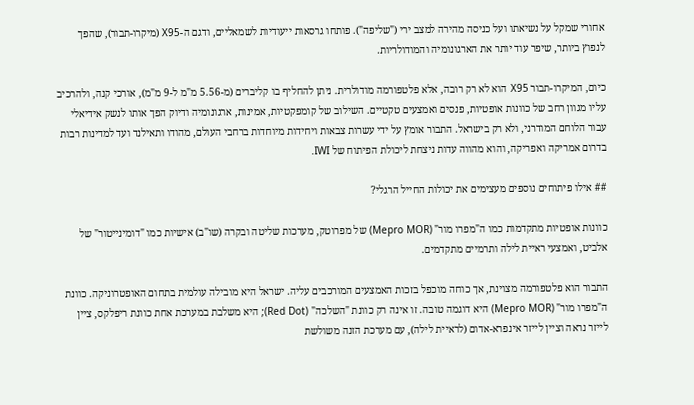אחורי שמקל על נשיאתו ועל כניסה מהירה למצב ירי ("שליפה"). פותחו גרסאות ייעודיות לשמאליים, ודגם ה-X95 (מיקרו-תבור), שהפך לנפוץ ביותר, שיפר עוד יותר את הארגונומיה והמודולריות.

כיום, המיקרו-תבור X95 הוא לא רק רובה, אלא פלטפורמה מודולרית. ניתן להחליף בו קליברים (מ-5.56 מ"מ ל-9 מ"מ), אורכי קנה, ולהרכיב עליו מגוון רחב של כוונות אופטיות, פנסים ואמצעים טקטיים. השילוב של קומפקטיות, אמינות, ארגונומיה ודיוק הפך אותו לנשק אידיאלי עבור הלוחם המודרני, ולא רק בישראל. התבור אומץ על ידי עשרות צבאות ויחידות מיוחדות ברחבי העולם, מהודו ותאילנד ועד למדינות רבות בדרום אמריקה ואפריקה, והוא מהווה עדות ניצחת ליכולת הפיתוח של IWI.

## אילו פיתוחים נוספים מעצימים את יכולות החייל הרגלי?

כוונות אופטיות מתקדמות כמו ה"מפרו מור" (Mepro MOR) של מפרוטק, מערכות שליטה ובקרה (שו"ב) אישיות כמו "דומינייטור" של אלביט, ואמצעי ראיית לילה ותרמיים מתקדמים.

התבור הוא פלטפורמה מצוינת, אך כוחה מוכפל בזכות האמצעים המורכבים עליה. ישראל היא מובילה עולמית בתחום האופטרוניקה. כוונת ה"מפרו מור" (Mepro MOR) היא דוגמה טובה. זו אינה רק כוונת "השלכה" (Red Dot); היא משלבת במערכת אחת כוונת ריפלקס, ציין לייזר נראה וציין לייזר אינפרא-אדום (לראיית לילה), עם מערכת הזנה משולשת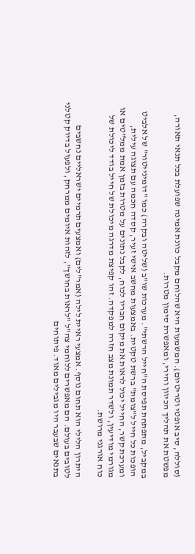(סוללה, סיב אופטי וטריטיום). המשמעות היא שהלוחם מקבל כוונת אמינה שפועלת בכל תנאי תאורה, מפשטת את תהליך הכיוון והירי, ומאפשרת סימון מטרות.

במקביל, מתפתחת תפיסת ה"חייל הרשתי". מערכות שו"ב (שליטה ובקרה) כמו "דומינייטור" של אלביט הופכות כל חייל ל"צומת" ברשת טקטית. באמצעות מחשב אישי זעיר, קסדה חכמה עם תצוגה עילית, ומערכת קשר, החייל יכול לראות את מיקום חבריו לכוח, לקבל נתונים על מטרות בזמן אמת ממל"טים או מגורמי מודיעין, ולשדר תמונת מצב חזרה למפקדה. זהו קפיצת מדרגה מיכולת של חייל בודד ליכולת של כוח אורגני מרושת.

היתרון הלילי הוא תחום נוסף. אמצעי ראיית לילה (אמר"לים) ואמצעים תרמיים ישראליים נחשבים לטובים בעולם. הם מאפשרים ללוחמי צה"ל "לראות בחושך", לזהות איומים ממרחק, ולפעול בדיוק קטלני בתנאים שבעבר היו מגבילים מאוד. פיתוחים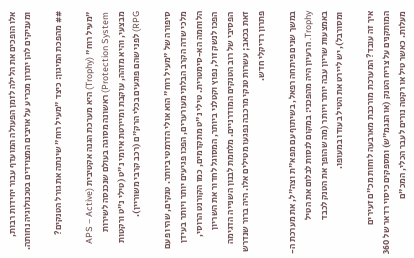אלו הופכים את הלילה לזמן הפעולה המועדף עבור יחידות רבות, ומעניקים להן יתרון מכריע על אויבים המצוידים בטכנולוגיה נחותה.

## מהפכת המיגון: כיצד "מעיל רוח" שינתה את גורל הטנקים?

"מעיל רוח" (Trophy) היא מערכת הגנה אקטיבית (APS – Active Protection System) ראשונה מסוגה בעולם שנכנסה לשירות מבצעי, והיא מזהה, עוקבת ומיירטת איומי נ"ט (טילי נ"ט ורקטות RPG) לפני שהם פוגעים בכלי הרק"ם (רכב קרבי משוריין).

סיפורה של "מעיל רוח" הוא אולי הדרמטי ביותר. טנקים, שהיו פעם מלכי שדה הקרב הבלתי מעורערים, הפכו פגיעים יותר ויותר בעידן הלוחמה הא-סימטרית. טילי נ"ט מתקדמים, כמו הקורנט הרוסי, הפכו לנשק זול, נפוץ וקטלני ביותר, המסוגל לחדור את השריון הפסיבי של רוב הטנקים המודרניים. מלחמת לבנון השנייה הדגימה זאת בכאב; עשרות טנקי מרכבה נפגעו מטילים אלו. היה ברור שנדרש פתרון רדיקלי חדש.

במשך שנים פיתחה רפאל, בשיתוף עם מפא"ת וצה"ל, את מערכת ה-Trophy. הרעיון היה מהפכני: במקום לנסות לבלום את הטיל באמצעות שריון עבה יותר ויותר (מה שהופך את הטנק לכבד ומסורבל), יש ליירט את הטיל בעודו במעופו.

איך זה עובד? המערכת מורכבת מארבעה לוחות מכ"ם זעירים המותקנים על צריח הטנק (או הנגמ"ש) ומספקים כיסוי רדאר של 360 מעלות. כאשר טיל או רקטה נורים לעבר הכלי, המכ"ם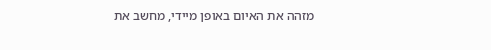מזהה את האיום באופן מיידי, מחשב את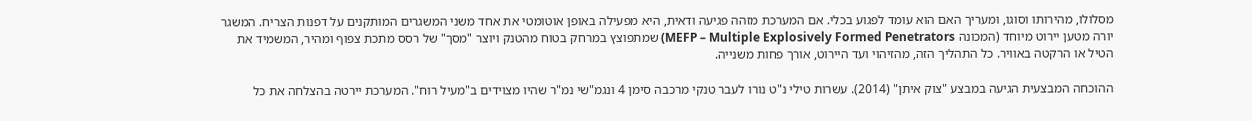מסלולו, מהירותו וסוגו, ומעריך האם הוא עומד לפגוע בכלי. אם המערכת מזהה פגיעה ודאית, היא מפעילה באופן אוטומטי את אחד משני המשגרים המותקנים על דפנות הצריח. המשגר יורה מטען יירוט מיוחד (המכונה MEFP – Multiple Explosively Formed Penetrators) שמתפוצץ במרחק בטוח מהטנק ויוצר "מסך" של רסס מתכת צפוף ומהיר, המשמיד את הטיל או הרקטה באוויר. כל התהליך הזה, מהזיהוי ועד היירוט, אורך פחות משנייה.

ההוכחה המבצעית הגיעה במבצע "צוק איתן" (2014). עשרות טילי נ"ט נורו לעבר טנקי מרכבה סימן 4 ונגמ"שי נמ"ר שהיו מצוידים ב"מעיל רוח". המערכת יירטה בהצלחה את כל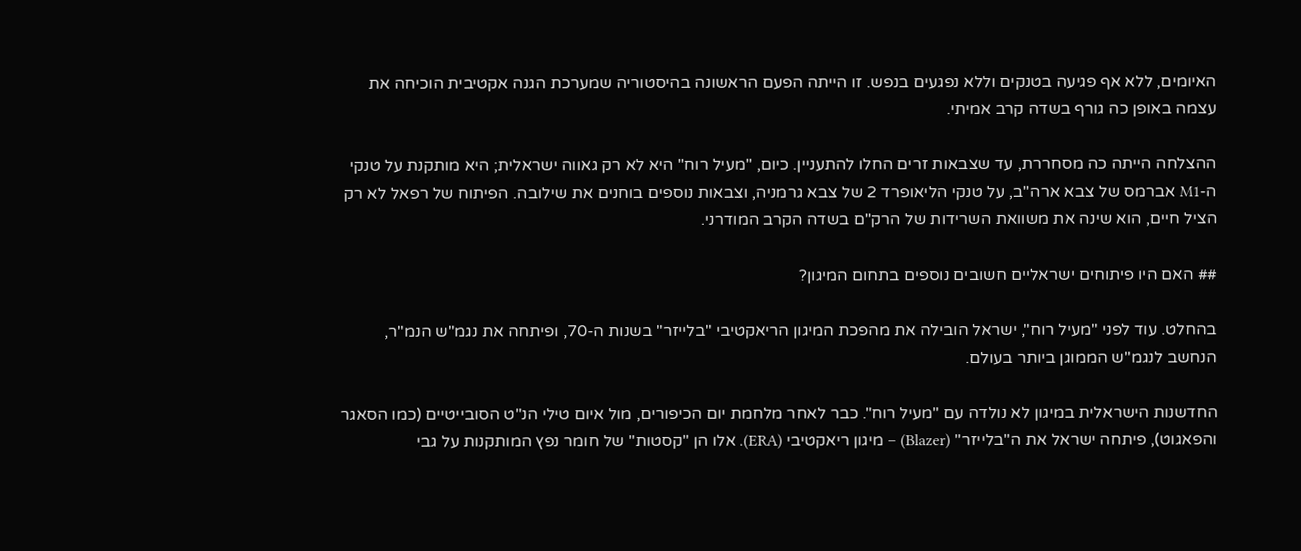האיומים, ללא אף פגיעה בטנקים וללא נפגעים בנפש. זו הייתה הפעם הראשונה בהיסטוריה שמערכת הגנה אקטיבית הוכיחה את עצמה באופן כה גורף בשדה קרב אמיתי.

ההצלחה הייתה כה מסחררת, עד שצבאות זרים החלו להתעניין. כיום, "מעיל רוח" היא לא רק גאווה ישראלית; היא מותקנת על טנקי ה-M1 אברמס של צבא ארה"ב, על טנקי הליאופרד 2 של צבא גרמניה, וצבאות נוספים בוחנים את שילובה. הפיתוח של רפאל לא רק הציל חיים, הוא שינה את משוואת השרידות של הרק"ם בשדה הקרב המודרני.

## האם היו פיתוחים ישראליים חשובים נוספים בתחום המיגון?

בהחלט. עוד לפני "מעיל רוח", ישראל הובילה את מהפכת המיגון הריאקטיבי "בלייזר" בשנות ה-70, ופיתחה את נגמ"ש הנמ"ר, הנחשב לנגמ"ש הממוגן ביותר בעולם.

החדשנות הישראלית במיגון לא נולדה עם "מעיל רוח". כבר לאחר מלחמת יום הכיפורים, מול איום טילי הנ"ט הסובייטיים (כמו הסאגר והפאגוט), פיתחה ישראל את ה"בלייזר" (Blazer) – מיגון ריאקטיבי (ERA). אלו הן "קסטות" של חומר נפץ המותקנות על גבי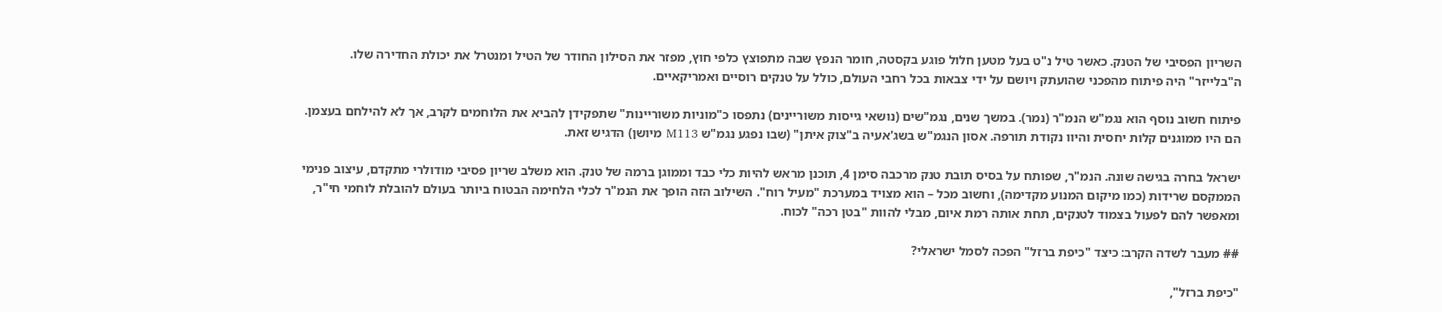השריון הפסיבי של הטנק. כאשר טיל נ"ט בעל מטען חלול פוגע בקסטה, חומר הנפץ שבה מתפוצץ כלפי חוץ, מפזר את הסילון החודר של הטיל ומנטרל את יכולת החדירה שלו. ה"בלייזר" היה פיתוח מהפכני שהועתק ויושם על ידי צבאות בכל רחבי העולם, כולל על טנקים רוסיים ואמריקאיים.

פיתוח חשוב נוסף הוא נגמ"ש הנמ"ר (נמר). במשך שנים, נגמ"שים (נושאי גייסות משוריינים) נתפסו כ"מוניות משוריינות" שתפקידן להביא את הלוחמים לקרב, אך לא להילחם בעצמן. הם היו ממוגנים קלות יחסית והיוו נקודת תורפה. אסון הנגמ"ש בשג'אעיה ב"צוק איתן" (שבו נפגע נגמ"ש M113 מיושן) הדגיש זאת.

ישראל בחרה בגישה שונה. הנמ"ר, שפותח על בסיס תובת טנק מרכבה סימן 4, תוכנן מראש להיות כלי כבד וממוגן ברמה של טנק. הוא משלב שריון פסיבי מודולרי מתקדם, עיצוב פנימי הממקסם שרידות (כמו מיקום המנוע מקדימה), וחשוב מכל – הוא מצויד במערכת "מעיל רוח". השילוב הזה הופך את הנמ"ר לכלי הלחימה הבטוח ביותר בעולם להובלת לוחמי חי"ר, ומאפשר להם לפעול בצמוד לטנקים, תחת אותה רמת איום, מבלי להוות "בטן רכה" לכוח.

## מעבר לשדה הקרב: כיצד "כיפת ברזל" הפכה לסמל ישראלי?

"כיפת ברזל",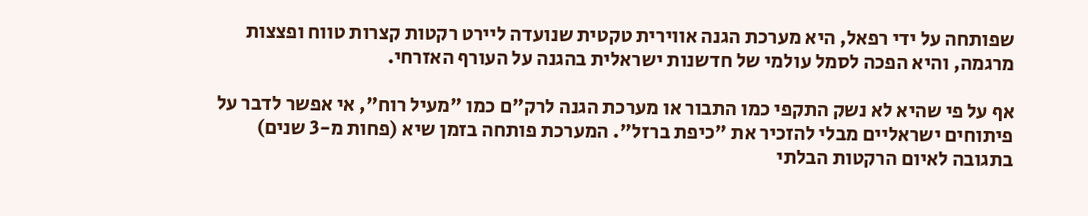שפותחה על ידי רפאל, היא מערכת הגנה אווירית טקטית שנועדה ליירט רקטות קצרות טווח ופצצות מרגמה, והיא הפכה לסמל עולמי של חדשנות ישראלית בהגנה על העורף האזרחי.

אף על פי שהיא לא נשק התקפי כמו התבור או מערכת הגנה לרק"ם כמו "מעיל רוח", אי אפשר לדבר על פיתוחים ישראליים מבלי להזכיר את "כיפת ברזל". המערכת פותחה בזמן שיא (פחות מ-3 שנים) בתגובה לאיום הרקטות הבלתי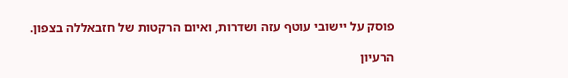פוסק על יישובי עוטף עזה ושדרות, ואיום הרקטות של חזבאללה בצפון.

הרעיון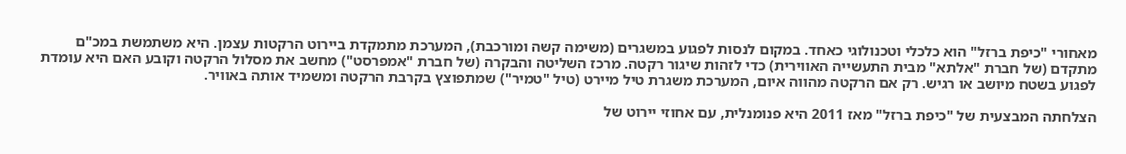מאחורי "כיפת ברזל" הוא כלכלי וטכנולוגי כאחד. במקום לנסות לפגוע במשגרים (משימה קשה ומורכבת), המערכת מתמקדת ביירוט הרקטות עצמן. היא משתמשת במכ"ם מתקדם (של חברת "אלתא" מבית התעשייה האווירית) כדי לזהות שיגור רקטה. מרכז השליטה והבקרה (של חברת "אמפרסט") מחשב את מסלול הרקטה וקובע האם היא עומדת לפגוע בשטח מיושב או רגיש. רק אם הרקטה מהווה איום, המערכת משגרת טיל מיירט (טיל "טמיר") שמתפוצץ בקרבת הרקטה ומשמיד אותה באוויר.

הצלחתה המבצעית של "כיפת ברזל" מאז 2011 היא פנומנלית, עם אחוזי יירוט של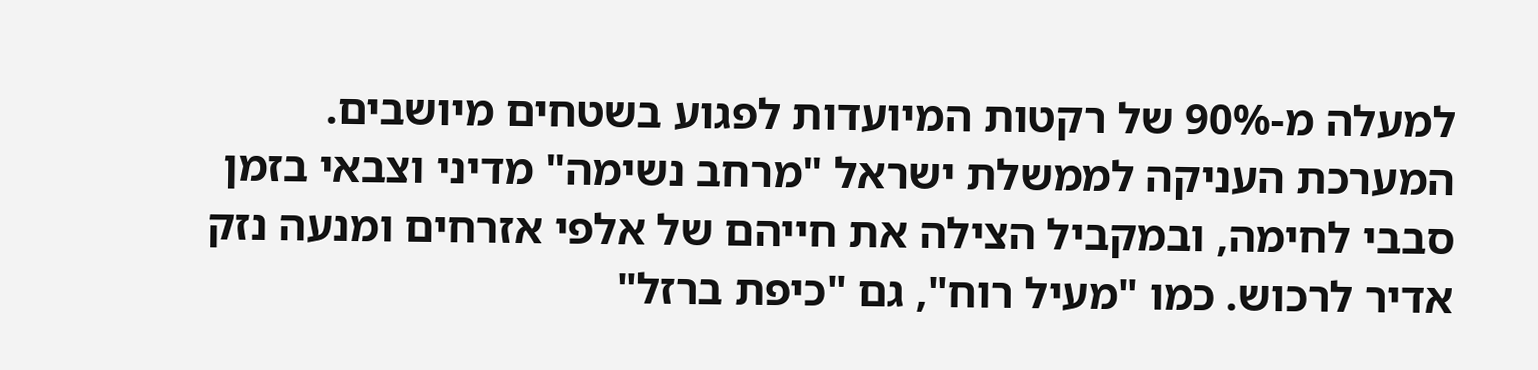למעלה מ-90% של רקטות המיועדות לפגוע בשטחים מיושבים. המערכת העניקה לממשלת ישראל "מרחב נשימה" מדיני וצבאי בזמן סבבי לחימה, ובמקביל הצילה את חייהם של אלפי אזרחים ומנעה נזק אדיר לרכוש. כמו "מעיל רוח", גם "כיפת ברזל"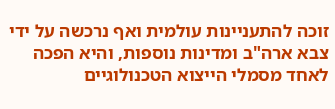זוכה להתעניינות עולמית ואף נרכשה על ידי צבא ארה"ב ומדינות נוספות, והיא הפכה לאחד מסמלי הייצוא הטכנולוגיים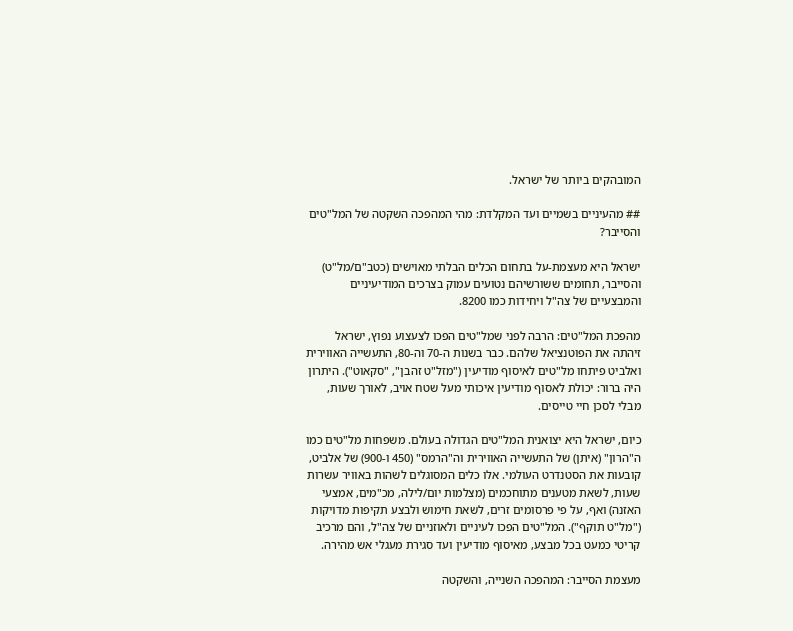המובהקים ביותר של ישראל.

## מהעיניים בשמיים ועד המקלדת: מהי המהפכה השקטה של המל"טים והסייבר?

ישראל היא מעצמת-על בתחום הכלים הבלתי מאוישים (כטב"ם/מל"ט) והסייבר, תחומים ששורשיהם נטועים עמוק בצרכים המודיעיניים והמבצעיים של צה"ל ויחידות כמו 8200.

מהפכת המל"טים: הרבה לפני שמל"טים הפכו לצעצוע נפוץ, ישראל זיהתה את הפוטנציאל שלהם. כבר בשנות ה-70 וה-80, התעשייה האווירית ואלביט פיתחו מל"טים לאיסוף מודיעין ("מזל"ט זהבן", "סקאוט"). היתרון היה ברור: יכולת לאסוף מודיעין איכותי מעל שטח אויב, לאורך שעות, מבלי לסכן חיי טייסים.

כיום, ישראל היא יצואנית המל"טים הגדולה בעולם. משפחות מל"טים כמו ה"הרון" (איתן) של התעשייה האווירית וה"הרמס" (450 ו-900) של אלביט, קובעות את הסטנדרט העולמי. אלו כלים המסוגלים לשהות באוויר עשרות שעות, לשאת מטענים מתוחכמים (מצלמות יום/לילה, מכ"מים, אמצעי האזנה) ואף, על פי פרסומים זרים, לשאת חימוש ולבצע תקיפות מדויקות ("מל"ט תוקף"). המל"טים הפכו לעיניים ולאוזניים של צה"ל, והם מרכיב קריטי כמעט בכל מבצע, מאיסוף מודיעין ועד סגירת מעגלי אש מהירה.

מעצמת הסייבר: המהפכה השנייה, והשקטה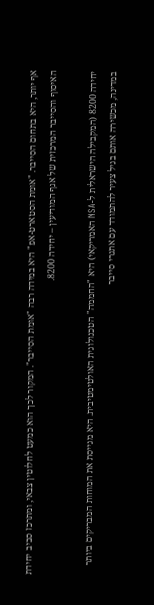אף יותר, היא בתחום הסייבר. "אומת הסטארט-אפ" היא במידה רבה "אומת הסייבר". המקור לכך הוא כמעט לחלוטין צבאי, ומתרכז סביב יחידת האיסוף והסייבר המרכזית של אגף המודיעין – יחידה 8200.

יחידה 8200 (המקבילה הישראלית ל-NSA האמריקאי) היא "החממה" הטכנולוגית האולטימטיבית. היא מגייסת את המוחות המבריקים ביותר במדינה, מכשירה אותם בגיל צעיר להתמודד עם אתגרי סייבר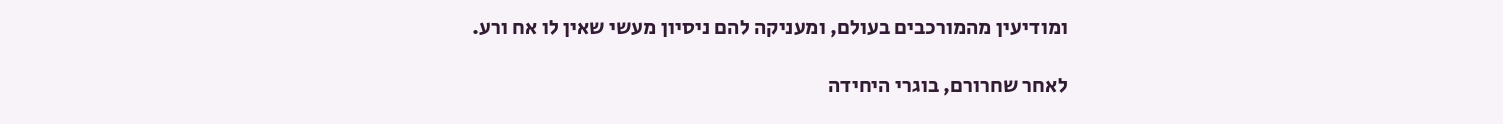ומודיעין מהמורכבים בעולם, ומעניקה להם ניסיון מעשי שאין לו אח ורע.

לאחר שחרורם, בוגרי היחידה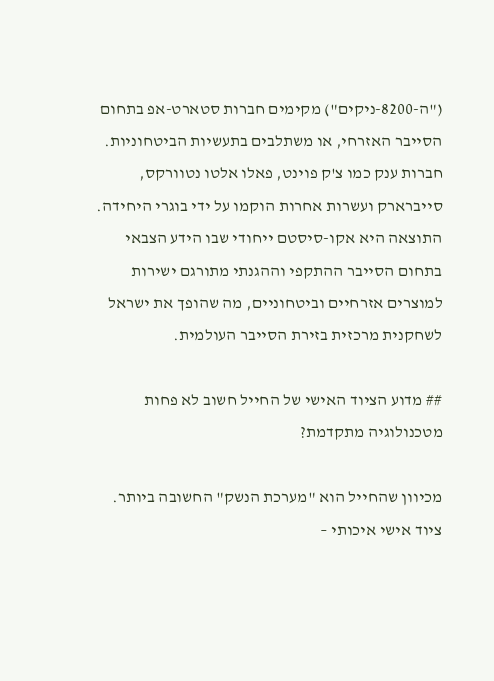("ה-8200-ניקים") מקימים חברות סטארט-אפ בתחום הסייבר האזרחי, או משתלבים בתעשיות הביטחוניות. חברות ענק כמו צ'ק פוינט, פאלו אלטו נטוורקס, סייברארק ועשרות אחרות הוקמו על ידי בוגרי היחידה. התוצאה היא אקו-סיסטם ייחודי שבו הידע הצבאי בתחום הסייבר ההתקפי וההגנתי מתורגם ישירות למוצרים אזרחיים וביטחוניים, מה שהופך את ישראל לשחקנית מרכזית בזירת הסייבר העולמית.

## מדוע הציוד האישי של החייל חשוב לא פחות מטכנולוגיה מתקדמת?

מכיוון שהחייל הוא "מערכת הנשק" החשובה ביותר. ציוד אישי איכותי –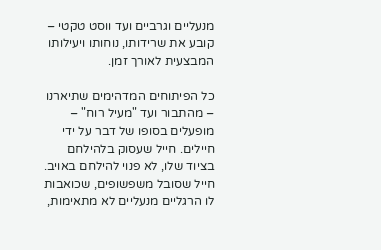מנעליים וגרביים ועד ווסט טקטי – קובע את שרידותו, נוחותו ויעילותו המבצעית לאורך זמן.

כל הפיתוחים המדהימים שתיארנו – מהתבור ועד "מעיל רוח" – מופעלים בסופו של דבר על ידי חיילים. חייל שעסוק בלהילחם בציוד שלו, לא פנוי להילחם באויב. חייל שסובל משפשופים, שכואבות לו הרגליים מנעליים לא מתאימות,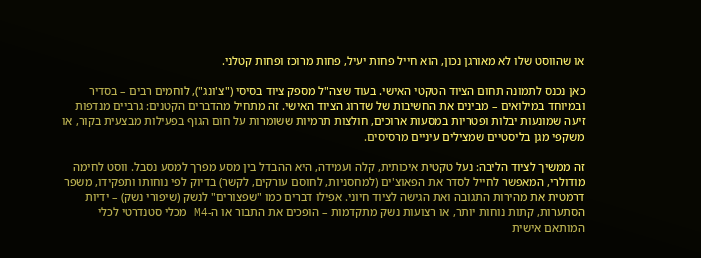או שהווסט שלו לא מאורגן נכון, הוא חייל פחות יעיל, פחות מרוכז ופחות קטלני.

כאן נכנס לתמונה תחום הציוד הטקטי האישי. בעוד שצה"ל מספק ציוד בסיסי ("צ'ונג"), לוחמים רבים – בסדיר ובמיוחד במילואים – מבינים את החשיבות של שדרוג הציוד האישי. זה מתחיל מהדברים הקטנים: גרביים מנדפות זיעה שמונעות יבלות ופטריות במסעות ארוכים, חולצות תרמיות ששומרות על חום הגוף בפעילות מבצעית בקור, או משקפי מגן בליסטיים שמצילים עיניים מרסיסים.

זה ממשיך לציוד הליבה: נעל טקטית איכותית, קלה ועמידה, היא ההבדל בין מסע מפרך למסע נסבל. ווסט לחימה מודולרי, המאפשר לחייל לסדר את הפאוצ'ים (למחסניות, לחוסם עורקים, לקשר) בדיוק לפי נוחותו ותפקידו, משפר דרמטית את מהירות התגובה ואת הגישה לציוד חיוני. אפילו דברים כמו "שפצורים" לנשק (שיפורי נשק) – ידיות הסתערות, קתות נוחות יותר, או רצועות נשק מתקדמות – הופכים את התבור או ה-M4 מכלי סטנדרטי לכלי המותאם אישית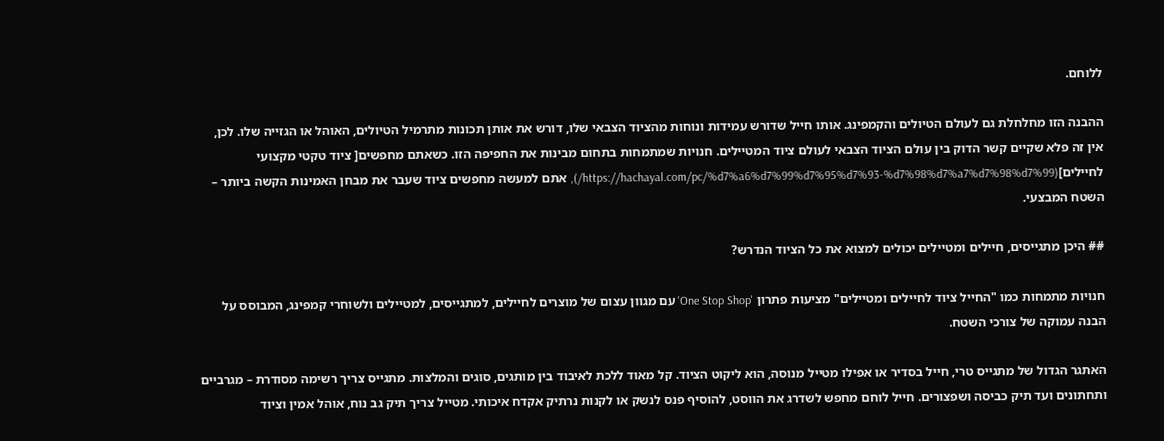ללוחם.

ההבנה הזו מחלחלת גם לעולם הטיולים והקמפינג. אותו חייל שדורש עמידות ונוחות מהציוד הצבאי שלו, דורש את אותן תכונות מתרמיל הטיולים, האוהל או הגזייה שלו. לכן, אין זה פלא שקיים קשר הדוק בין עולם הציוד הצבאי לעולם ציוד המטיילים. חנויות שמתמחות בתחום מבינות את החפיפה הזו. כשאתם מחפשים[ ציוד טקטי מקצועי לחיילים](https://hachayal.com/pc/%d7%a6%d7%99%d7%95%d7%93-%d7%98%d7%a7%d7%98%d7%99/), אתם למעשה מחפשים ציוד שעבר את מבחן האמינות הקשה ביותר – השטח המבצעי.

## היכן מתגייסים, חיילים ומטיילים יכולים למצוא את כל הציוד הנדרש?

חנויות מתמחות כמו "החייל ציוד לחיילים ומטיילים" מציעות פתרון 'One Stop Shop' עם מגוון עצום של מוצרים לחיילים, למתגייסים, למטיילים ולשוחרי קמפינג, המבוסס על הבנה עמוקה של צורכי השטח.

האתגר הגדול של מתגייס טרי, חייל בסדיר או אפילו מטייל מנוסה, הוא ליקוט הציוד. קל מאוד ללכת לאיבוד בין מותגים, סוגים והמלצות. מתגייס צריך רשימה מסודרת – מגרביים ותחתונים ועד תיק כביסה ושפצורים. חייל לוחם מחפש לשדרג את הווסט, להוסיף פנס לנשק או לקנות נרתיק אקדח איכותי. מטייל צריך תיק גב נוח, אוהל אמין וציוד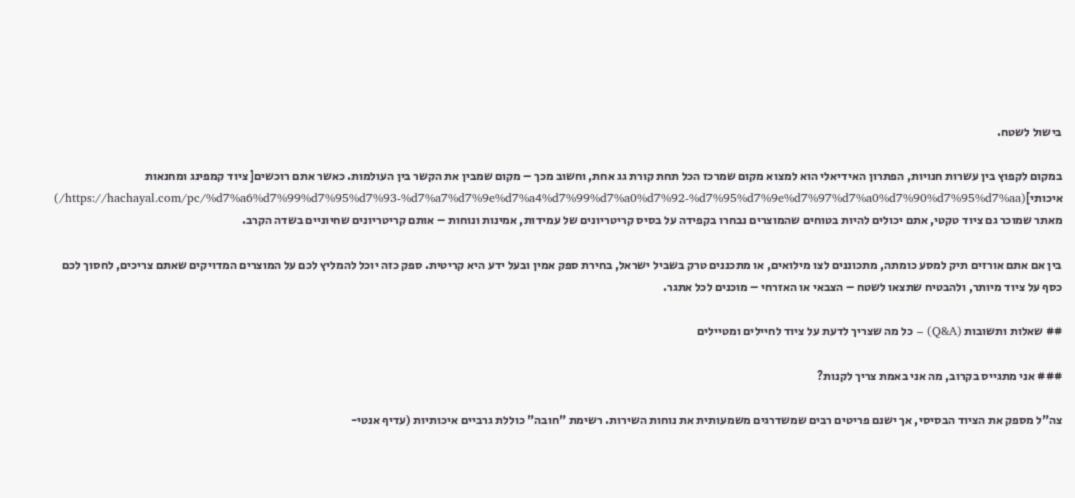בישול לשטח.

במקום לקפוץ בין עשרות חנויות, הפתרון האידיאלי הוא למצוא מקום שמרכז הכל תחת קורת גג אחת, וחשוב מכך – מקום שמבין את הקשר בין העולמות. כאשר אתם רוכשים[ ציוד קמפינג ומחנאות איכותי](https://hachayal.com/pc/%d7%a6%d7%99%d7%95%d7%93-%d7%a7%d7%9e%d7%a4%d7%99%d7%a0%d7%92-%d7%95%d7%9e%d7%97%d7%a0%d7%90%d7%95%d7%aa/) מאתר שמוכר גם ציוד טקטי, אתם יכולים להיות בטוחים שהמוצרים נבחרו בקפידה על בסיס קריטריונים של עמידות, אמינות ונוחות – אותם קריטריונים שחיוניים בשדה הקרב.

בין אם אתם אורזים תיק למסע כומתה, מתכוננים לצו מילואים, או מתכננים טרק בשביל ישראל, בחירת ספק אמין ובעל ידע היא קריטית. ספק כזה יוכל להמליץ לכם על המוצרים המדויקים שאתם צריכים, לחסוך לכם כסף על ציוד מיותר, ולהבטיח שתצאו לשטח – הצבאי או האזרחי – מוכנים לכל אתגר.

## שאלות ותשובות (Q&A) – כל מה שצריך לדעת על ציוד לחיילים ומטיילים

### אני מתגייס בקרוב, מה אני באמת צריך לקנות?

צה"ל מספק את הציוד הבסיסי, אך ישנם פריטים רבים שמשדרגים משמעותית את נוחות השירות. רשימת "חובה" כוללת גרביים איכותיות (עדיף אנטי-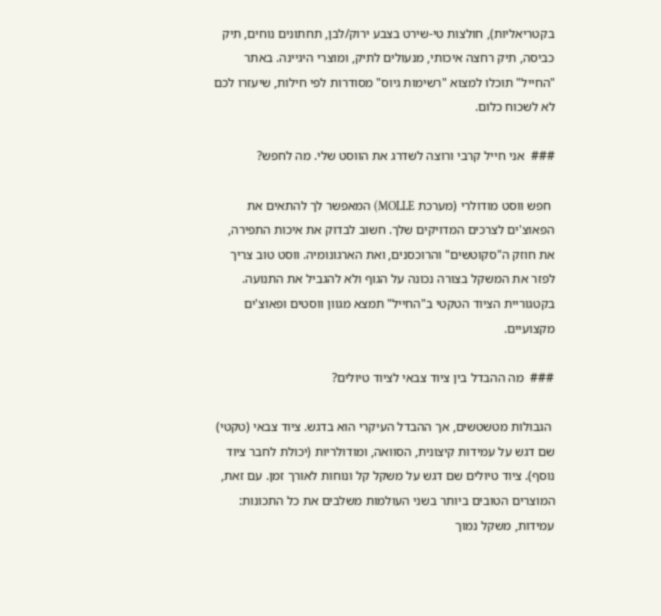בקטריאליות), חולצות טי-שירט בצבע ירוק/לבן, תחתונים נוחים, תיק כביסה, תיק רחצה איכותי, מנעולים לתיק, ומוצרי היגיינה. באתר "החייל" תוכלו למצוא "רשימות גיוס" מסודרות לפי חילות, שיעזרו לכם לא לשכוח כלום.

###  אני חייל קרבי ורוצה לשדרג את הווסט שלי. מה לחפש?

 חפש ווסט מודולרי (מערכת MOLLE) המאפשר לך להתאים את הפאוצ'ים לצרכים המדויקים שלך. חשוב לבדוק את איכות התפירה, את חוזק ה"סקוטשים" והרוכסנים, ואת הארגונומיה. ווסט טוב צריך לפזר את המשקל בצורה נכונה על הגוף ולא להגביל את התנועה. בקטגוריית הציוד הטקטי ב"החייל" תמצא מגוון ווסטים ופאוצ'ים מקצועיים.

###  מה ההבדל בין ציוד צבאי לציוד טיולים?

 הגבולות מטשטשים, אך ההבדל העיקרי הוא בדגש. ציוד צבאי (טקטי) שם דגש על עמידות קיצונית, הסוואה, ומודולריות (יכולת לחבר ציוד נוסף). ציוד טיולים שם דגש על משקל קל ונוחות לאורך זמן. עם זאת, המוצרים הטובים ביותר בשני העולמות משלבים את כל התכונות: עמידות, משקל נמוך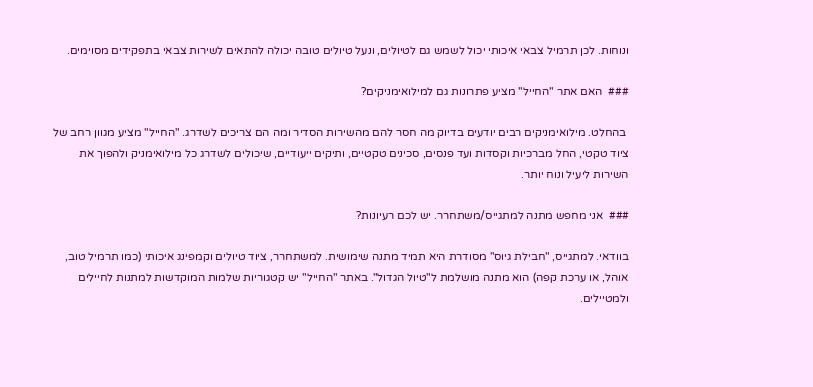ונוחות. לכן תרמיל צבאי איכותי יכול לשמש גם לטיולים, ונעל טיולים טובה יכולה להתאים לשירות צבאי בתפקידים מסוימים.

###  האם אתר "החייל" מציע פתרונות גם למילואימניקים?

 בהחלט. מילואימניקים רבים יודעים בדיוק מה חסר להם מהשירות הסדיר ומה הם צריכים לשדרג. "החייל" מציע מגוון רחב של ציוד טקטי, החל מברכיות וקסדות ועד פנסים, סכינים טקטיים, ותיקים ייעודיים, שיכולים לשדרג כל מילואימניק ולהפוך את השירות ליעיל ונוח יותר.

###  אני מחפש מתנה למתגייס/משתחרר. יש לכם רעיונות?

בוודאי. למתגייס, "חבילת גיוס" מסודרת היא תמיד מתנה שימושית. למשתחרר, ציוד טיולים וקמפינג איכותי (כמו תרמיל טוב, אוהל, או ערכת קפה) הוא מתנה מושלמת ל"טיול הגדול". באתר "החייל" יש קטגוריות שלמות המוקדשות למתנות לחיילים ולמטיילים.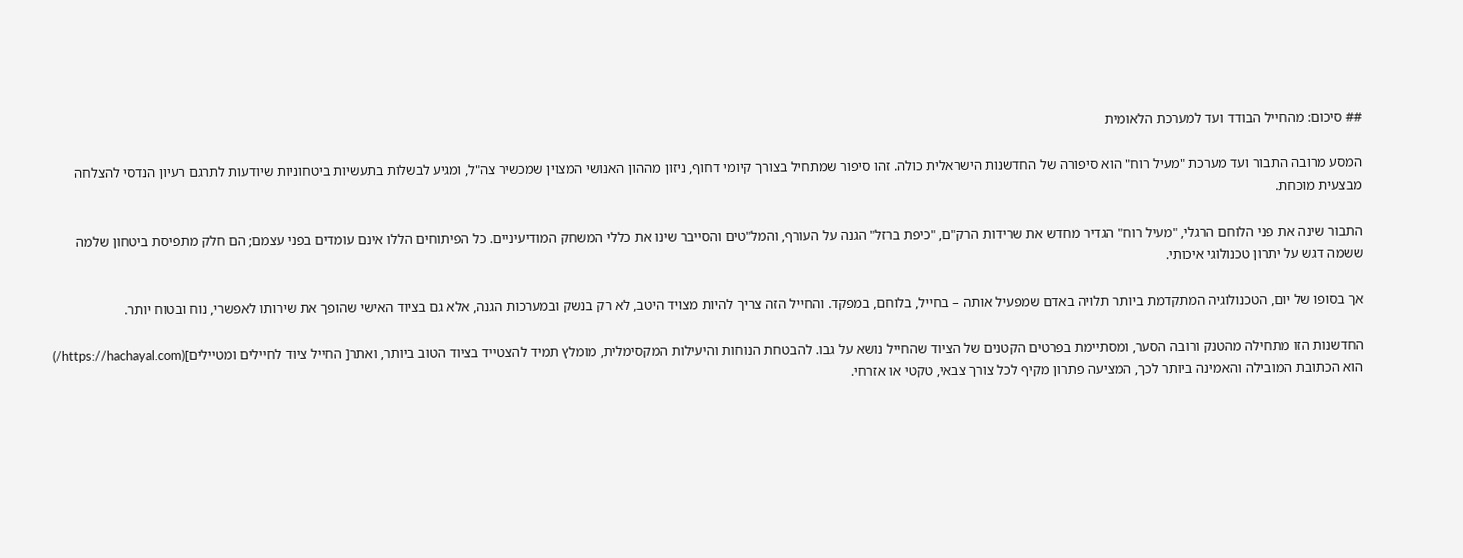## סיכום: מהחייל הבודד ועד למערכת הלאומית

המסע מרובה התבור ועד מערכת "מעיל רוח" הוא סיפורה של החדשנות הישראלית כולה. זהו סיפור שמתחיל בצורך קיומי דחוף, ניזון מההון האנושי המצוין שמכשיר צה"ל, ומגיע לבשלות בתעשיות ביטחוניות שיודעות לתרגם רעיון הנדסי להצלחה מבצעית מוכחת.

התבור שינה את פני הלוחם הרגלי, "מעיל רוח" הגדיר מחדש את שרידות הרק"ם, "כיפת ברזל" הגנה על העורף, והמל"טים והסייבר שינו את כללי המשחק המודיעיניים. כל הפיתוחים הללו אינם עומדים בפני עצמם; הם חלק מתפיסת ביטחון שלמה ששמה דגש על יתרון טכנולוגי איכותי.

אך בסופו של יום, הטכנולוגיה המתקדמת ביותר תלויה באדם שמפעיל אותה – בחייל, בלוחם, במפקד. והחייל הזה צריך להיות מצויד היטב, לא רק בנשק ובמערכות הגנה, אלא גם בציוד האישי שהופך את שירותו לאפשרי, נוח ובטוח יותר.

החדשנות הזו מתחילה מהטנק ורובה הסער, ומסתיימת בפרטים הקטנים של הציוד שהחייל נושא על גבו. להבטחת הנוחות והיעילות המקסימלית, מומלץ תמיד להצטייד בציוד הטוב ביותר, ואתר[ החייל ציוד לחיילים ומטיילים](https://hachayal.com/) הוא הכתובת המובילה והאמינה ביותר לכך, המציעה פתרון מקיף לכל צורך צבאי, טקטי או אזרחי.